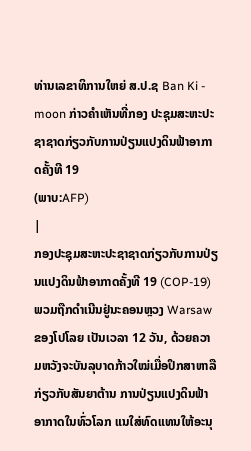ທ່ານເລຂາທິການໃຫຍ່ ສ.ປ.ຊ Ban Ki - moon ກ່າວຄຳເຫັນທີ່ກອງ ປະຊຸມສະຫະປະຊາຊາດກ່ຽວກັບການປ່ຽນແປງດິນຟ້າອາກາດຄັ້ງທີ 19
(ພາບ:AFP)
|
ກອງປະຊຸມສະຫະປະຊາຊາດກ່ຽວກັບການປ່ຽນແປງດິນຟ້າອາກາດຄັ້ງທີ 19 (COP-19) ພວມຖືກດຳເນີນຢູ່ນະຄອນຫຼວງ Warsaw ຂອງໂປໂລຍ ເປັນເວລາ 12 ວັນ, ດ້ວຍຄວາມຫວັງຈະບັນລຸບາດກ້າວໃໝ່ເມື່ອປຶກສາຫາລືກ່ຽວກັບສັນຍາຕ້ານ ການປ່ຽນແປງດິນຟ້າອາກາດໃນທົ່ວໂລກ ແນໃສ່ທົດແທນໃຫ້ອະນຸ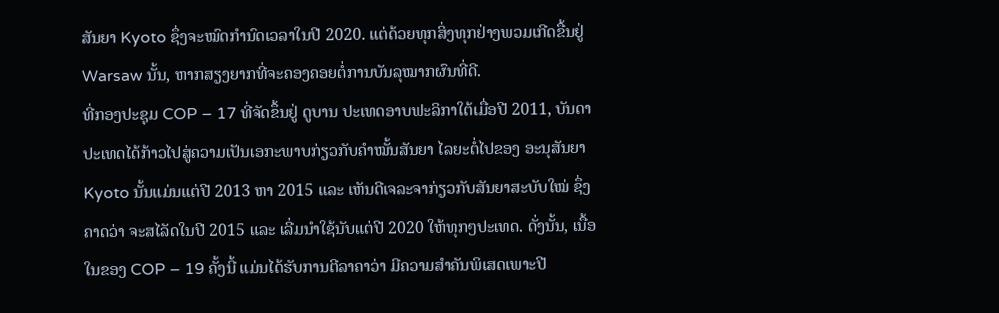ສັນຍາ Kyoto ຊຶ່ງຈະໝົດກຳນົດເວລາໃນປີ 2020. ແຕ່ດ້ວຍທຸກສິ່ງທຸກຢ່າງພວມເກີດຂື້ນຢູ່ Warsaw ນັ້ນ, ຫາກສຽງຍາກທີ່ຈະຄອງຄອຍຕໍ່ການບັນລຸໝາກຜົນທີ່ດີ.
ທີ່ກອງປະຊຸມ COP – 17 ທີ່ຈັດຂຶ້ນຢູ່ ດູບານ ປະເທດອາບຟະລິກາໃຕ້ເມື່ອປີ 2011, ບັນດາປະເທດໄດ້ກ້າວໄປສູ່ຄວາມເປັນເອກະພາບກ່ຽວກັບຄຳໝັ້ນສັນຍາ ໄລຍະຕໍ່ໄປຂອງ ອະນຸສັນຍາ Kyoto ນັ້ນແມ່ນແຕ່ປີ 2013 ຫາ 2015 ແລະ ເຫັນດີເຈລະຈາກ່ຽວກັບສັນຍາສະບັບໃໝ່ ຊຶ່ງຄາດວ່າ ຈະສໄລັດໃນປີ 2015 ແລະ ເລີ່ມນຳໃຊ້ນັບແຕ່ປີ 2020 ໃຫ້ທຸກໆປະເທດ. ດັ່ງນັ້ນ, ເນື້ອໃນຂອງ COP – 19 ຄັ້ງນີ້ ແມ່ນໄດ້ຮັບການຕີລາຄາວ່າ ມີຄວາມສຳຄັນພິເສດເພາະປີ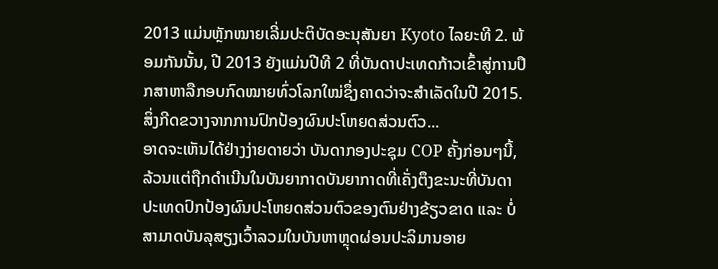2013 ແມ່ນຫຼັກໝາຍເລີ່ມປະຕິບັດອະນຸສັນຍາ Kyoto ໄລຍະທີ 2. ພ້ອມກັນນັ້ນ, ປີ 2013 ຍັງແມ່ນປີທີ 2 ທີ່ບັນດາປະເທດກ້າວເຂົ້າສູ່ການປຶກສາຫາລືກອບກົດໝາຍທົ່ວໂລກໃໝ່ຊຶ່ງຄາດວ່າຈະສຳເລັດໃນປີ 2015.
ສິ່ງກີດຂວາງຈາກການປົກປ້ອງຜົນປະໂຫຍດສ່ວນຕົວ...
ອາດຈະເຫັນໄດ້ຢ່າງງ່າຍດາຍວ່າ ບັນດາກອງປະຊຸມ COP ຄັ້ງກ່ອນໆນີ້, ລ້ວນແຕ່ຖືກດຳເນີນໃນບັນຍາກາດບັນຍາກາດທີ່ເຄັ່ງຕຶງຂະນະທີ່ບັນດາປະເທດປົກປ້ອງຜົນປະໂຫຍດສ່ວນຕົວຂອງຕົນຢ່າງຂ້ຽວຂາດ ແລະ ບໍ່ສາມາດບັນລຸສຽງເວົ້າລວມໃນບັນຫາຫຼຸດຜ່ອນປະລິມານອາຍ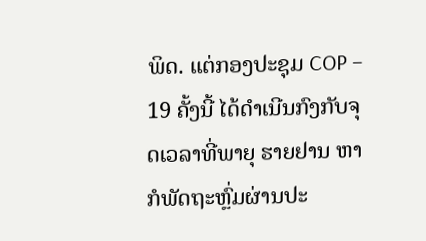ພິດ. ແຕ່ກອງປະຊຸມ COP – 19 ຄັ້ງນີ້ ໄດ້ດຳເນີນກົງກັບຈຸດເວລາທີ່ພາຍຸ ຮາຍຢານ ຫາກໍພັດຖະຫຼົ່ມຜ່ານປະ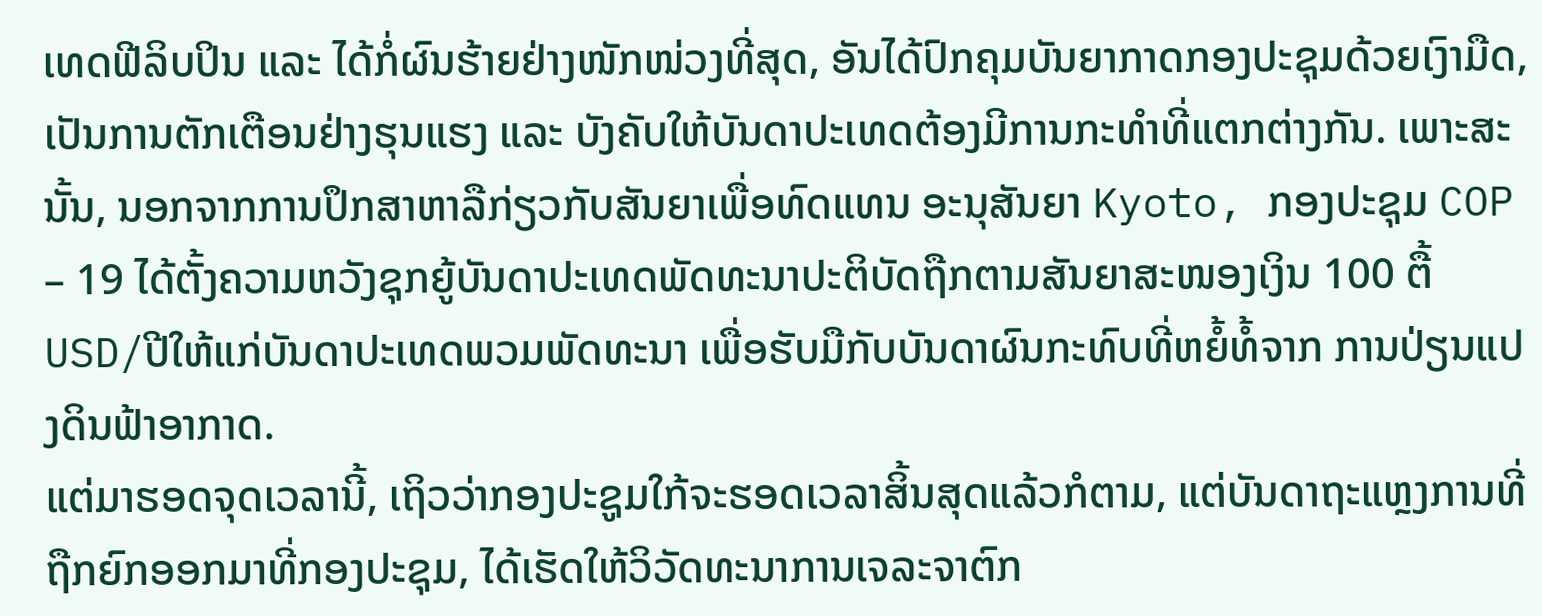ເທດຟີລິບປິນ ແລະ ໄດ້ກໍ່ຜົນຮ້າຍຢ່າງໜັກໜ່ວງທີ່ສຸດ, ອັນໄດ້ປົກຄຸມບັນຍາກາດກອງປະຊຸມດ້ວຍເງົາມືດ, ເປັນການຕັກເຕືອນຢ່າງຮຸນແຮງ ແລະ ບັງຄັບໃຫ້ບັນດາປະເທດຕ້ອງມີການກະທຳທີ່ແຕກຕ່າງກັນ. ເພາະສະນັ້ນ, ນອກຈາກການປຶກສາຫາລືກ່ຽວກັບສັນຍາເພື່ອທົດແທນ ອະນຸສັນຍາ Kyoto, ກອງປະຊຸມ COP – 19 ໄດ້ຕັ້ງຄວາມຫວັງຊຸກຍູ້ບັນດາປະເທດພັດທະນາປະຕິບັດຖືກຕາມສັນຍາສະໜອງເງິນ 100 ຕື້ USD/ປີໃຫ້ແກ່ບັນດາປະເທດພວມພັດທະນາ ເພື່ອຮັບມືກັບບັນດາຜົນກະທົບທີ່ຫຍໍ້ທໍ້ຈາກ ການປ່ຽນແປງດິນຟ້າອາກາດ.
ແຕ່ມາຮອດຈຸດເວລານີ້, ເຖິວວ່າກອງປະຊູມໃກ້ຈະຮອດເວລາສິ້ນສຸດແລ້ວກໍຕາມ, ແຕ່ບັນດາຖະແຫຼງການທີ່ຖືກຍົກອອກມາທີ່ກອງປະຊຸມ, ໄດ້ເຮັດໃຫ້ວິວັດທະນາການເຈລະຈາຕົກ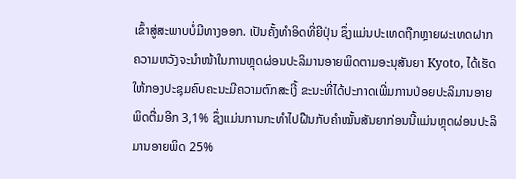ເຂົ້າສູ່ສະພາບບໍ່ມີທາງອອກ. ເປັນຄັ້ງທຳອິດທີ່ຍີປຸ່ນ ຊຶ່ງແມ່ນປະເທດຖືກຫຼາຍຜະເທດຝາກຄວາມຫວັງຈະນຳໜ້າໃນການຫຼຸດຜ່ອນປະລິມານອາຍພິດຕາມອະນຸສັນຍາ Kyoto, ໄດ້ເຮັດໃຫ້ກອງປະຊຸມຄົບຄະນະມີຄວາມຕົກສະເງີ້ ຂະນະທີ່ໄດ້ປະກາດເພີ່ມການປ່ອຍປະລິມານອາຍພິດຕື່ມອີກ 3,1% ຊຶ່ງແມ່ນການກະທຳໄປຝືນກັບຄຳໝັ້ນສັນຍາກ່ອນນີ້ແມ່ນຫຼຸດຜ່ອນປະລິມານອາຍພິດ 25%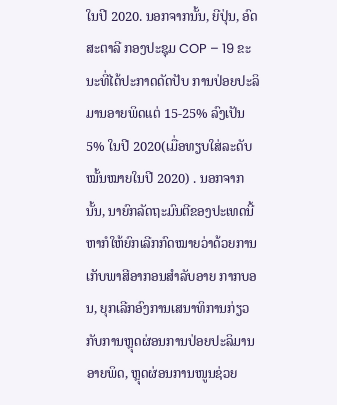ໃນປີ 2020. ນອກຈາກນັ້ນ, ຍີປຸ່ນ, ອົດສະຕາລີ ກອງປະຊຸມ COP – 19 ຂະນະທີ່ໄດ້ປະກາດດັດປັບ ການປ່ອຍປະລິມານອາຍພິດແຕ່ 15-25% ລົງເປັນ 5% ໃນປີ 2020(ເມື່ອທຽບໃສ່ລະດັບໝັ້ນໝາຍໃນປີ 2020) . ນອກຈາກນັ້ນ, ນາຍົກລັດຖະມົນຕີຂອງປະເທດນີ້ ຫາກໍໃຫ້ຍົກເລີກກົດໝາຍວ່າດ້ວຍການເກັບພາສີອາກອນສຳລັບອາຍ ກາກບອນ, ຍຸກເລີກອົງການເສນາທິການກ່ຽວກັບການຫຼຸດຜ່ອນການປ່ອຍປະລິມານອາຍພິດ, ຫຼຸດຜ່ອນການໜູນຊ່ວຍ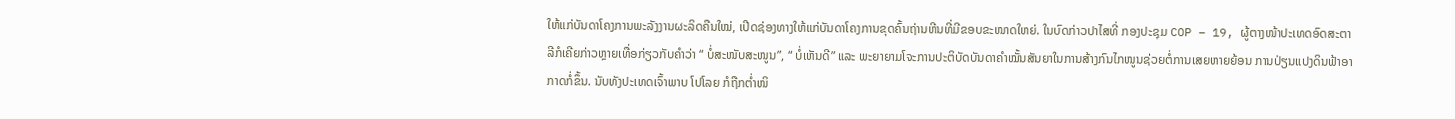ໃຫ້ແກ່ບັນດາໂຄງການພະລັງງານຜະລິດຄືນໃໝ່, ເປີດຊ່ອງທາງໃຫ້ແກ່ບັນດາໂຄງການຂຸດຄົ້ນຖ່ານຫີນທີ່ມີຂອບຂະໜາດໃຫຍ່. ໃນບົດກ່າວປາໄສທີ່ ກອງປະຊຸມ COP – 19, ຜູ້ຕາງໜ້າປະເທດອົດສະຕາລີກໍເຄີຍກ່າວຫຼາຍເທື່ອກ່ຽວກັບຄຳວ່າ “ ບໍ່ສະໜັບສະໜູນ”, “ ບໍ່ເຫັນດີ” ແລະ ພະຍາຍາມໂຈະການປະຕິບັດບັນດາຄຳໝັ້ນສັນຍາໃນການສ້າງກົນໄກໜູນຊ່ວຍຕໍ່ການເສຍຫາຍຍ້ອນ ການປ່ຽນແປງດິນຟ້າອາກາດກໍ່ຂຶ້ນ. ນັບທັງປະເທດເຈົ້າພາບ ໂປໂລຍ ກໍຖືກຕ່ຳໜິ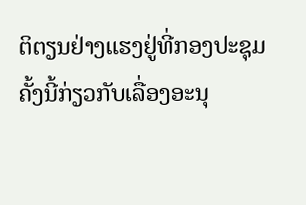ຕິຕຽນຢ່າງແຮງຢູ່ທີ່ກອງປະຊຸມຄັ້ງນີ້ກ່ຽວກັບເລື່ອງອະນຸ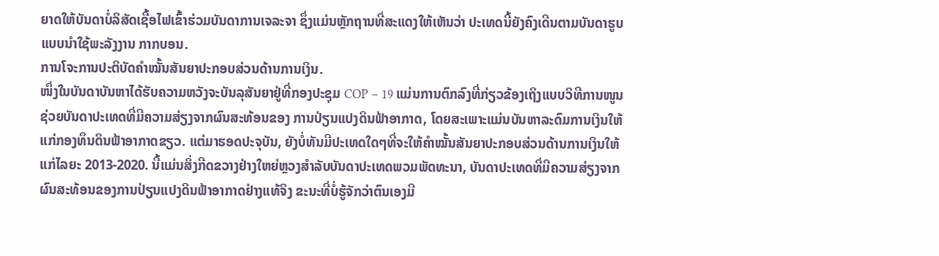ຍາດໃຫ້ບັນດາບໍ່ລິສັດເຊື້ອໄຟເຂົ້າຮ່ວມບັນດາການເຈລະຈາ ຊຶ່ງແມ່ນຫຼັກຖານທີ່ສະແດງໃຫ້ເຫັນວ່າ ປະເທດນີ້ຍັງຄົງເດີນຕາມບັນດາຮູບແບບນຳໃຊ້ພະລັງງານ ກາກບອນ.
ການໂຈະການປະຕິບັດຄຳໝັ້ນສັນຍາປະກອບສ່ວນດ້ານການເງິນ.
ໜຶ່ງໃນບັນດາບັນຫາໄດ້ຮັບຄວາມຫວັງຈະບັນລຸສັນຍາຢູ່ທີ່ກອງປະຊຸມ COP – 19 ແມ່ນການຕົກລົງທີ່ກ່ຽວຂ້ອງເຖິງແບບວິທີການໜູນຊ່ວຍບັນດາປະເທດທີ່ມີຄວາມສ່ຽງຈາກຜົນສະທ້ອນຂອງ ການປ່ຽນແປງດິນຟ້າອາກາດ, ໂດຍສະເພາະແມ່ນບັນຫາລະດົມການເງິນໃຫ້ແກ່ກອງທຶນດິນຟ້າອາກາດຂຽວ. ແຕ່ມາຮອດປະຈຸບັນ, ຍັງບໍ່ທັນມີປະເທດໃດໆທີ່ຈະໃຫ້ຄຳໝັ້ນສັນຍາປະກອບສ່ວນດ້ານການເງິນໃຫ້ແກ່ໄລຍະ 2013-2020. ນີ້ແມ່ນສິ່ງກີດຂວາງຢ່າງໃຫຍ່ຫຼວງສຳລັບບັນດາປະເທດພວມພັດທະນາ, ບັນດາປະເທດທີ່ມີຄວາມສ່ຽງຈາກຜົນສະທ້ອນຂອງການປ່ຽນແປງດິນຟ້າອາກາດຢ່າງແທ້ຈິງ ຂະນະທີ່ບໍ່ຮູ້ຈັກວ່າຕົນເອງມີ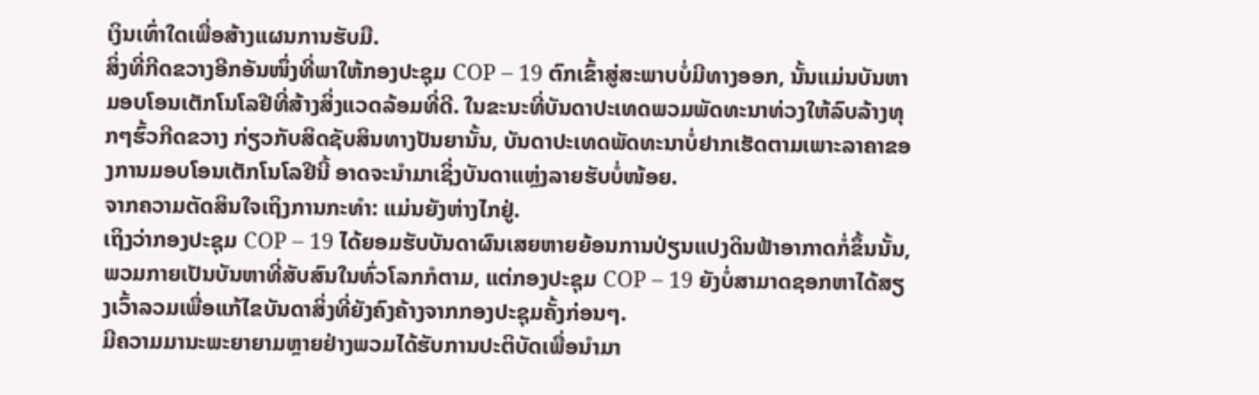ເງິນເທົ່າໃດເພື່ອສ້າງແຜນການຮັບມື.
ສິ່ງທີ່ກີດຂວາງອີກອັນໜຶ່ງທີ່ພາໃຫ້ກອງປະຊຸມ COP – 19 ຕົກເຂົ້າສູ່ສະພາບບໍ່ມີທາງອອກ, ນັ້ນແມ່ນບັນຫາມອບໂອນເຕັກໂນໂລຢີທີ່ສ້າງສິ່ງແວດລ້ອມທີ່ດີ. ໃນຂະນະທີ່ບັນດາປະເທດພວມພັດທະນາທ່ວງໃຫ້ລົບລ້າງທຸກໆຮົ້ວກີດຂວາງ ກ່ຽວກັບສິດຊັບສິນທາງປັນຍານັ້ນ, ບັນດາປະເທດພັດທະນາບໍ່ຢາກເຮັດຕາມເພາະລາຄາຂອງການມອບໂອນເຕັກໂນໂລຢີນີ້ ອາດຈະນຳມາເຊິ່ງບັນດາແຫຼ່ງລາຍຮັບບໍ່ໜ້ອຍ.
ຈາກຄວາມຕັດສິນໃຈເຖິງການກະທຳ: ແມ່ນຍັງຫ່າງໄກຢູ່.
ເຖິງວ່າກອງປະຊຸມ COP – 19 ໄດ້ຍອມຮັບບັນດາຜົນເສຍຫາຍຍ້ອນການປ່ຽນແປງດິນຟ້າອາກາດກໍ່ຂຶ້ນນັ້ນ, ພວມກາຍເປັນບັນຫາທີ່ສັບສົນໃນທົ່ວໂລກກໍຕາມ, ແຕ່ກອງປະຊຸມ COP – 19 ຍັງບໍ່ສາມາດຊອກຫາໄດ້ສຽງເວົ້າລວມເພື່ອແກ້ໄຂບັນດາສິ່ງທີ່ຍັງຄົງຄ້າງຈາກກອງປະຊຸມຄັ້ງກ່ອນໆ.
ມີຄວາມມານະພະຍາຍາມຫຼາຍຢ່າງພວມໄດ້ຮັບການປະຕິບັດເພື່ອນຳມາ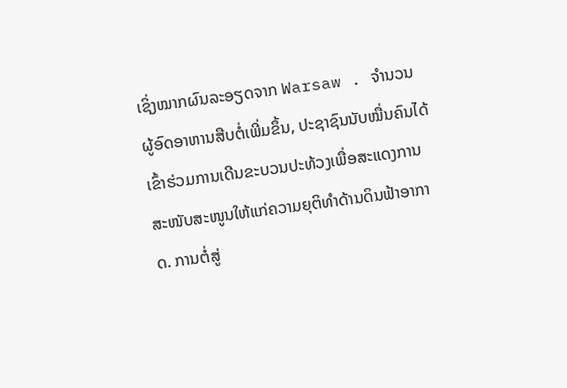ເຊິ່ງໝາກຜົນລະອຽດຈາກ Warsaw . ຈຳນວນຜູ້ອົດອາຫານສືບຕໍ່ເພີ່ມຂຶ້ນ, ປະຊາຊົນນັບໝື່ນຄົນໄດ້ເຂົ້າຮ່ວມການເດີນຂະບວນປະທ້ວງເພື່ອສະແດງການສະໜັບສະໜູນໃຫ້ແກ່ຄວາມຍຸຕິທຳດ້ານດິນຟ້າອາກາດ. ການຕໍ່ສູ່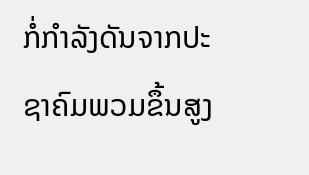ກໍ່ກຳລັງດັນຈາກປະຊາຄົມພວມຂຶ້ນສູງ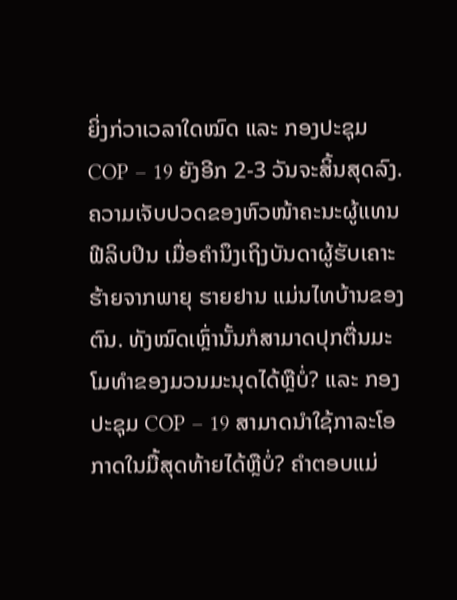ຍິ່ງກ່ວາເວລາໃດໝົດ ແລະ ກອງປະຊຸມ COP – 19 ຍັງອີກ 2-3 ວັນຈະສິ້ນສຸດລົງ. ຄວາມເຈັບປວດຂອງຫົວໜ້າຄະນະຜູ້ແທນ ຟີລິບປິນ ເມື່ອຄຳນຶງເຖິງບັນດາຜູ້ຮັບເຄາະຮ້າຍຈາກພາຍຸ ຮາຍຢານ ແມ່ນໄທບ້ານຂອງຕົນ. ທັງໝົດເຫຼົ່ານັ້ນກໍສາມາດປຸກຕື່ນມະໂມທຳຂອງມວນມະນຸດໄດ້ຫຼືບໍ່? ແລະ ກອງປະຊຸມ COP – 19 ສາມາດນຳໃຊ້ກາລະໂອກາດໃນມື້ສຸດທ້າຍໄດ້ຫຼືບໍ່? ຄຳຕອບແມ່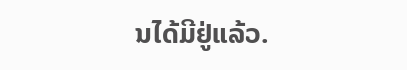ນໄດ້ມີຢູ່ແລ້ວ.